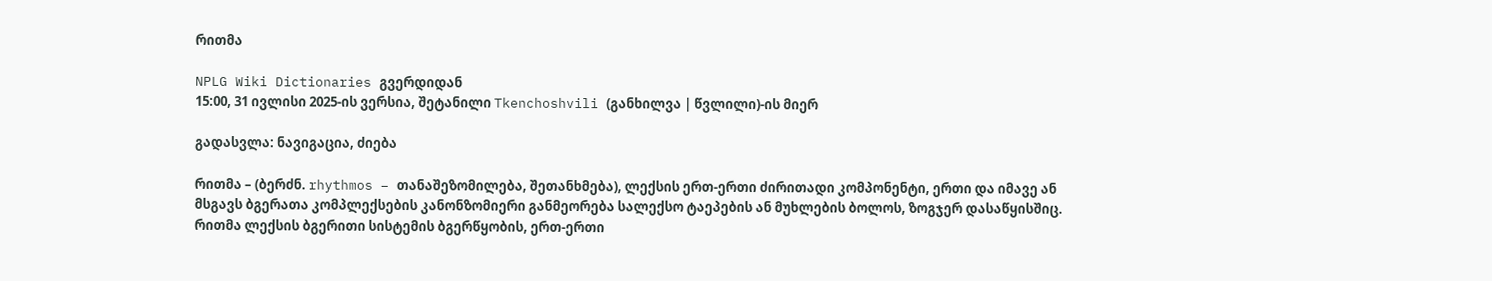რითმა

NPLG Wiki Dictionaries გვერდიდან
15:00, 31 ივლისი 2025-ის ვერსია, შეტანილი Tkenchoshvili (განხილვა | წვლილი)-ის მიერ

გადასვლა: ნავიგაცია, ძიება

რითმა – (ბერძნ. rhythmos – თანაშეზომილება, შეთანხმება), ლექსის ერთ-ერთი ძირითადი კომპონენტი, ერთი და იმავე ან მსგავს ბგერათა კომპლექსების კანონზომიერი განმეორება სალექსო ტაეპების ან მუხლების ბოლოს, ზოგჯერ დასაწყისშიც. რითმა ლექსის ბგერითი სისტემის ბგერწყობის, ერთ-ერთი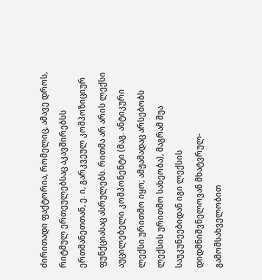ძირითადი ფაქტორია, რომელიც, ამავე დროს, რიტმულ ერთეულებსაც აკავშირებსს ერთმანეთთან, ე. ი, გარკვეულ კომპოზიციურ ფუნქციასაც ასრულებს. რითმა არ არის ლექსი აუცილებელი კომპონენტი (მაგ. ანტიკური ლექსი ურითმო იყო; ამჟამადაც არსებობს ლექსის ურითმო სახეობა), მაგრამ შუა საუკუნეებიდან იგი ლექსის დიდმნიშვნელოვან მხატვრულ-გამომსახველობით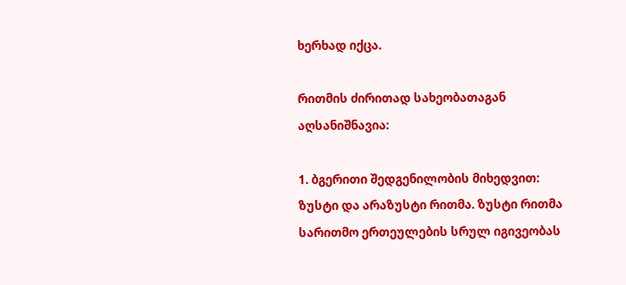ხერხად იქცა.

რითმის ძირითად სახეობათაგან აღსანიშნავია:

1. ბგერითი შედგენილობის მიხედვით:
ზუსტი და არაზუსტი რითმა. ზუსტი რითმა სარითმო ერთეულების სრულ იგივეობას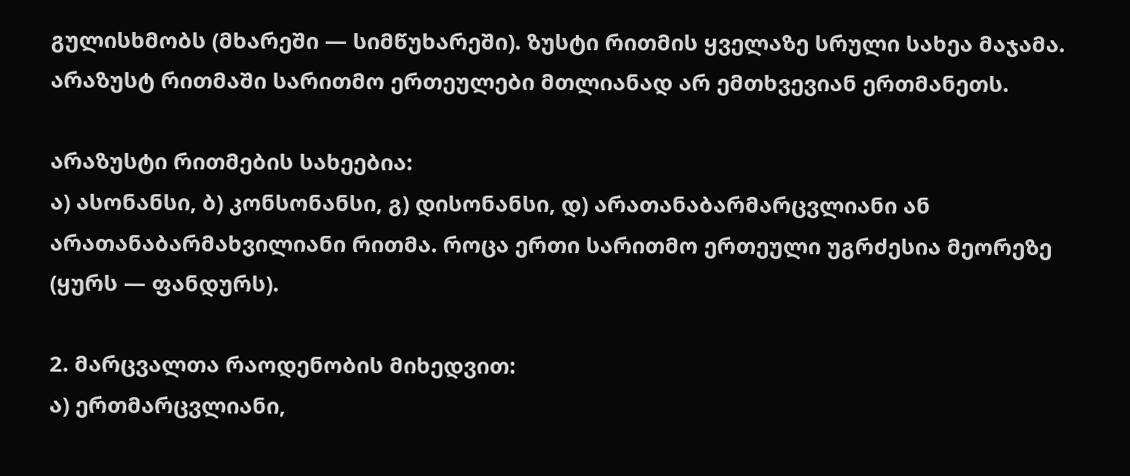გულისხმობს (მხარეში — სიმწუხარეში). ზუსტი რითმის ყველაზე სრული სახეა მაჯამა. არაზუსტ რითმაში სარითმო ერთეულები მთლიანად არ ემთხვევიან ერთმანეთს.

არაზუსტი რითმების სახეებია:
ა) ასონანსი, ბ) კონსონანსი, გ) დისონანსი, დ) არათანაბარმარცვლიანი ან არათანაბარმახვილიანი რითმა. როცა ერთი სარითმო ერთეული უგრძესია მეორეზე (ყურს — ფანდურს).

2. მარცვალთა რაოდენობის მიხედვით:
ა) ერთმარცვლიანი,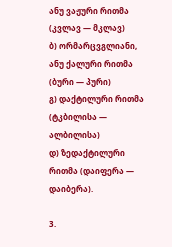ანუ ვაჟური რითმა (კვლავ — მკლავ)
ბ) ორმარცვგლიანი, ანუ ქალური რითმა (ბური — პური)
გ) დაქტილური რითმა (ტკბილისა — ალბილისა)
დ) ზედაქტილური რითმა (დაიფერა — დაიბერა).

3.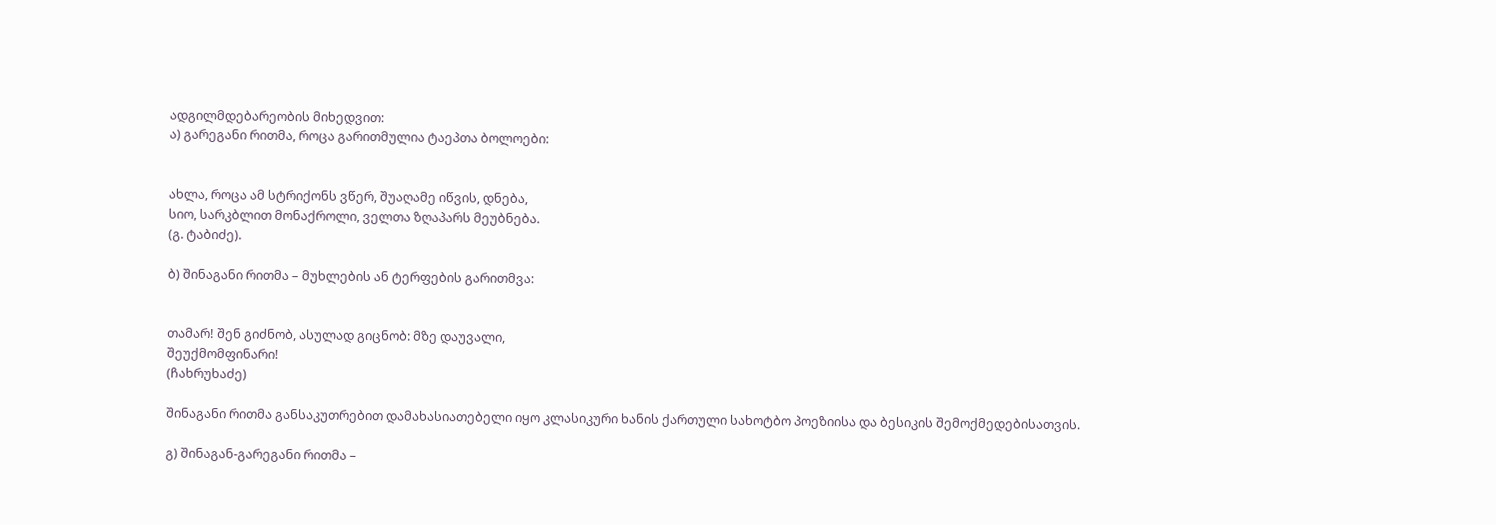ადგილმდებარეობის მიხედვით:
ა) გარეგანი რითმა, როცა გარითმულია ტაეპთა ბოლოები:


ახლა, როცა ამ სტრიქონს ვწერ, შუაღამე იწვის, დნება,
სიო, სარკბლით მონაქროლი, ველთა ზღაპარს მეუბნება.
(გ. ტაბიძე).

ბ) შინაგანი რითმა – მუხლების ან ტერფების გარითმვა:


თამარ! შენ გიძნობ, ასულად გიცნობ: მზე დაუვალი,
შეუქმომფინარი!
(ჩახრუხაძე)

შინაგანი რითმა განსაკუთრებით დამახასიათებელი იყო კლასიკური ხანის ქართული სახოტბო პოეზიისა და ბესიკის შემოქმედებისათვის.

გ) შინაგან-გარეგანი რითმა –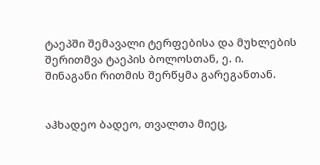ტაეპში შემავალი ტერფებისა და მუხლების შერითმვა ტაეპის ბოლოსთან, ე. ი. შინაგანი რითმის შერწყმა გარეგანთან.


აჰხადეო ბადეო, თვალთა მიეც,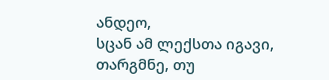ანდეო,
სცან ამ ლექსთა იგავი, თარგმნე, თუ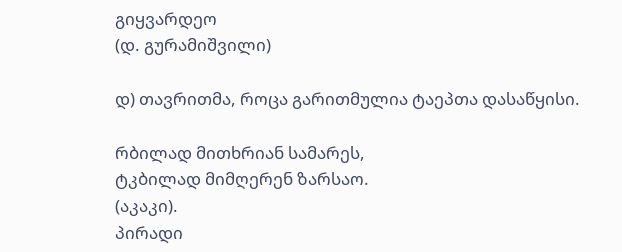გიყვარდეო
(დ. გურამიშვილი)

დ) თავრითმა, როცა გარითმულია ტაეპთა დასაწყისი.

რბილად მითხრიან სამარეს,
ტკბილად მიმღერენ ზარსაო.
(აკაკი).
პირადი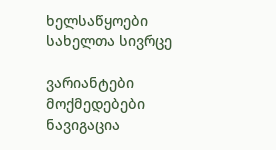ხელსაწყოები
სახელთა სივრცე

ვარიანტები
მოქმედებები
ნავიგაცია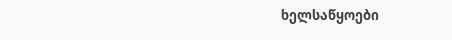ხელსაწყოები